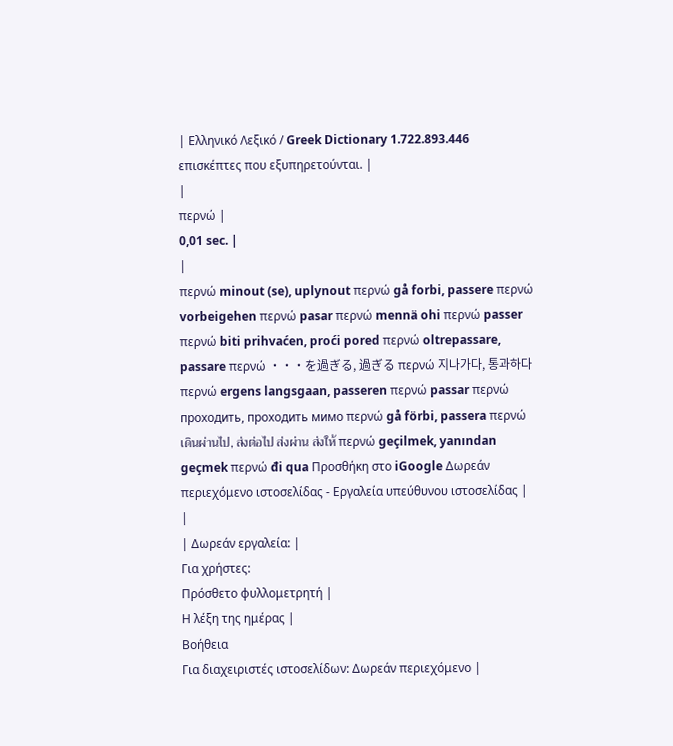| Ελληνικό Λεξικό / Greek Dictionary 1.722.893.446 επισκέπτες που εξυπηρετούνται. |
|
περνώ |
0,01 sec. |
|
περνώ minout (se), uplynout περνώ gå forbi, passere περνώ vorbeigehen περνώ pasar περνώ mennä ohi περνώ passer περνώ biti prihvaćen, proći pored περνώ oltrepassare, passare περνώ ・・・を過ぎる, 過ぎる περνώ 지나가다, 통과하다 περνώ ergens langsgaan, passeren περνώ passar περνώ проходить, проходить мимо περνώ gå förbi, passera περνώ เดินผ่านไป, ส่งต่อไป ส่งผ่าน ส่งให้ περνώ geçilmek, yanından geçmek περνώ đi qua Προσθήκη στο iGoogle Δωρεάν περιεχόμενο ιστοσελίδας - Εργαλεία υπεύθυνου ιστοσελίδας |
|
| Δωρεάν εργαλεία: |
Για χρήστες:
Πρόσθετο φυλλομετρητή |
Η λέξη της ημέρας |
Βοήθεια
Για διαχειριστές ιστοσελίδων: Δωρεάν περιεχόμενο |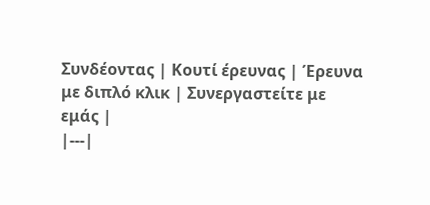Συνδέοντας | Κουτί έρευνας | Έρευνα με διπλό κλικ | Συνεργαστείτε με εμάς |
|---|